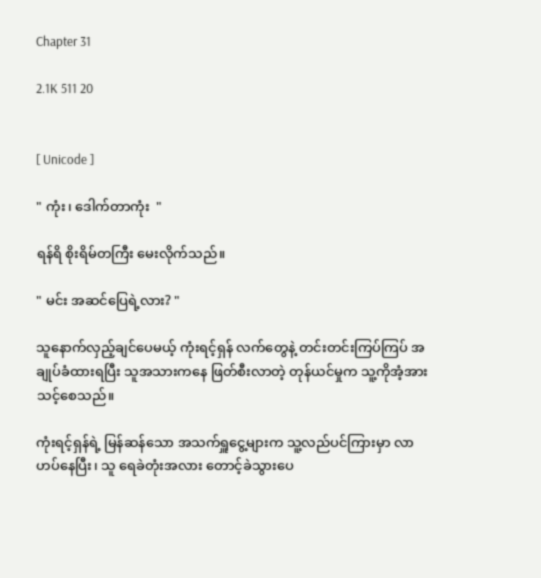Chapter 31

2.1K 511 20


[ Unicode ]

" ကုံး၊ ဒေါက်တာကုံး  "

ရန်ရိ စိုးရိမ်တကြီး မေးလိုက်သည်။

" မင်း အဆင်ပြေရဲ့လား? "

သူနောက်လှည့်ချင်ပေမယ့် ကုံးရင့်ရှန် လက်တွေနဲ့ တင်းတင်းကြပ်ကြပ် အချုပ်ခံထားရပြီး သူအသားက‌နေ ဖြတ်စီးလာတဲ့ တုန်ယင်မှုက သူ့ကိုအံ့အားသင့်စေသည်။

ကုံးရင့်ရှန်ရဲ့ မြန်ဆန်သော အသက်ရှူငွေ့များက သူ့လည်ပင်ကြားမှာ လာဟပ်နေပြီး၊ သူ ရေခဲတုံးအလား တောင့်ခဲသွားပေ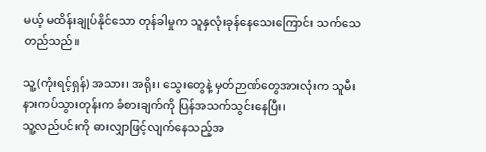မယ့် မထိန်းချုပ်နိုင်သော တုန်ခါမှုက သူနှလုံးခုန်နေသေးကြောင်း သက်သေတည်သည်။

သူ့(ကုံးရင့်ရှန်) အသား၊ အရိုး၊ သွေးတွေနဲ့ မှတ်ဉာဏ်တွေအားလုံးက သူမီးနားကပ်သွားတုန်းက ခံစားချက်ကို ပြန်အသက်သွင်းနေပြီး၊
သူ့လည်ပင်းကို ဓားလျှာဖြင့်လျက်နေသည့်အ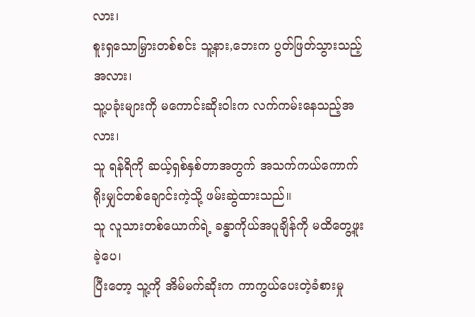လား၊
စူးရှ‌သောမြှားတစ်စင်း သူ့နား,ဘေးက ပွတ်ဖြတ်သွားသည့်အလား၊
သူ့ပခုံးများကို မကောင်းဆိုးဝါးက လက်ကမ်းနေသည့်အလား၊
သူ ရန်ရိကို ဆယ့်ရှစ်နှစ်တာအတွက် အသက်ကယ်ကောက်ရိုးမျှင်တစ်ချောင်းကဲ့သို့ ‌‌ဖမ်းဆွဲထားသည်။
သူ လူသားတစ်ယောက်ရဲ့ ခန္ဓာကိုယ်အပူချိန်ကို မထိတွေ့ဖူးခဲ့ပေ၊
ပြီးတော့ သူ့ကို အိမ်မက်ဆိုးက ကာကွယ်ပေးတဲ့ခံစားမှု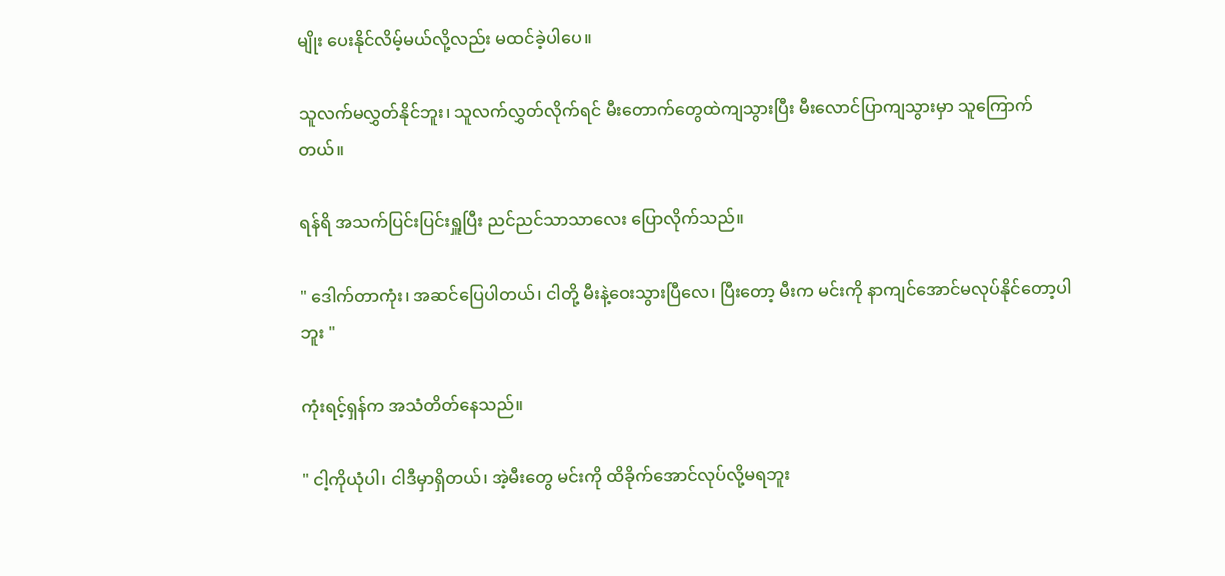မျိုး ပေးနိုင်လိမ့်မယ်လို့လည်း မထင်ခဲ့ပါပေ။

သူလက်မလွှတ်နိုင်ဘူး၊ သူလက်လွှတ်လိုက်ရင် မီးတောက်တွေထဲကျသွားပြီး မီးလောင်ပြာကျသွားမှာ သူကြောက်တယ်။

ရန်ရိ အသက်ပြင်းပြင်းရှူပြီး ညင်ညင်သာသာလေး ပြောလိုက်သည်။

" ဒေါက်တာကုံး၊ အဆင်ပြေပါတယ်၊ ငါတို့ မီးနဲ့ဝေးသွားပြီလေ၊ ပြီးတော့ မီးက မင်းကို နာကျင်အောင်မလုပ်နိုင်တော့ပါဘူး "

ကုံးရင့်ရှန်က အသံတိတ်နေသည်။

" ငါ့ကိုယုံပါ၊ ငါဒီမှာရှိတယ်၊ အဲ့မီးတွေ မင်းကို ထိခိုက်အောင်လုပ်လို့မရဘူး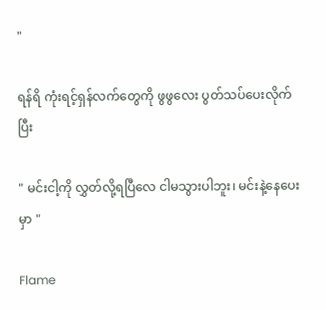"

ရန်ရိ ကုံးရင့်ရှန်လက်တွေကို ဖွဖွလေး ပွတ်သပ်ပေးလိုက်ပြီး

" မင်းငါ့ကို လွှတ်လို့ရပြီလေ ငါမသွားပါဘူး၊ မင်းနဲ့နေပေးမှာ "

Flame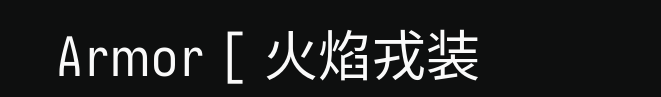Armor [ 火焰戎装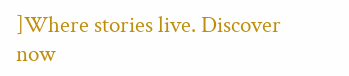]Where stories live. Discover now